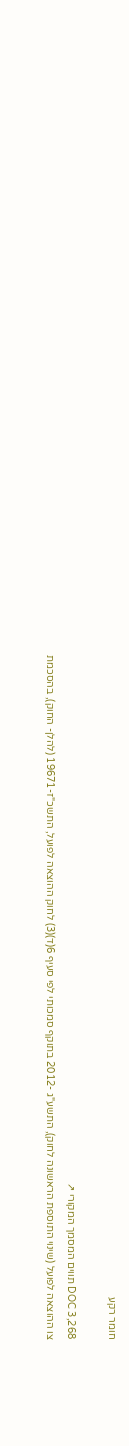חומר רקע

DOC 3,268 תווים המסמך המקורי ↗
צו ההוצאה לפועל (שינוי התוספת הראשונה לחוק), התשע"ג -2012 בתוקף סמכותי לפי סעיף 6(ד)(3) לחוק ההוצאה לפועל, התשכ"ז-19671 (להלן- החוק), בהסכמת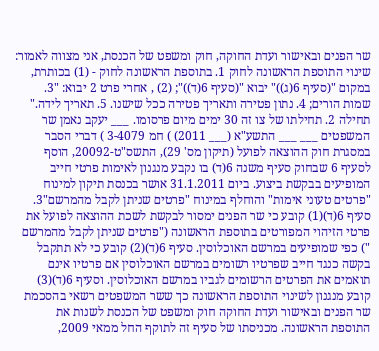שר הפנים ובאישור ועדת החוקה, חוק ומשפט של הכנסת, אני מצווה לאמור: שינוי התוספת הראשונה לחוק 1. בתוספת הראשונה לחוק - (1) בכותרת, במקום "(סעיף 6(ג))" יבוא "(סעיף 6(ד))"; (2) , אחרי פרט 2 יבוא: "3. שמות הורים; 4. נתון פטירה ותאריך פטירה ככל שישנו. 5. תאריך לידה." תחילה 2. תחילתו של צו זה 30 ימים מיום פרסומו. ___ יעקב נאמן שר המשפטים ___ ___ התשע"א (___ 2011) ) חמ 3-4079 ) דברי הסבר במסגרת חוק ההוצאה לפועל (תיקון מס' 29), התשס"ט-20092, הוסף לסעיף 6 שבחוק סעיף משנה 6(ד) בו נקבע מנגנון לאימות פרטי חייב המופיעים בבקשת ביצוע. ביום 31.1.2011 אושר בכנסת תיקון למינוח "פרטים טעוני אימות" והוחלף במינוח "פרטים שניתן לקבל מהמרשם"3. סעיף 6(ד)(1) קובע כי שר הפנים ימסור לבקשת לשכת ההוצאה לפועל את פרטי הזיהוי המפורטים בתוספת הראשונה ("פרטים שניתן לקבל מהמרשם ") כפי שמופיעים במרשם האוכלוסין. סעיף 6(ד)(2) קובע כי לא תתקבל בקשה כנגד חייב שפרטיו רשומים במרשם האוכלוסין אם פרטיו אינם תואמים את הפרטים הרשומים לגביו במרשם האוכלוסין. וסעיף 6(ד)(3) קובע מנגנון לשינוי התוספת הראשונה כך ששר המשפטים רשאי בהסכמת שר הפנים ובאישור ועדת החוקה חוק ומשפט של הכנסת לשנות את התוספת הראשונה. מכניסתו של סעיף זה לתוקף החל ממאי 2009,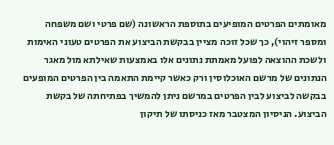מאומתים הפרטים המופיעים בתוספת הראשונה (שם פרטי ושם משפחה ומספר זיהוי), כך שכל זוכה מציין בבקשת הביצוע את הפרטים טעוני האימות ולשכת ההוצאה לפועל מאמתת נתונים אלו באמצעות שאילתא מול מאגר הנתונים של מרשם האוכלוסין ורק כאשר קיימת התאמה בין הפרטים המופעים בבקשה לביצוע לבין הפרטים במרשם ניתן להמשיך בפתיחתה של בקשת הביצוע. הניסיון המצטבר מאז כניסתו של תיקון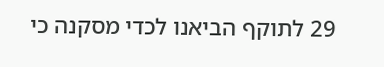29 לתוקף הביאנו לכדי מסקנה כי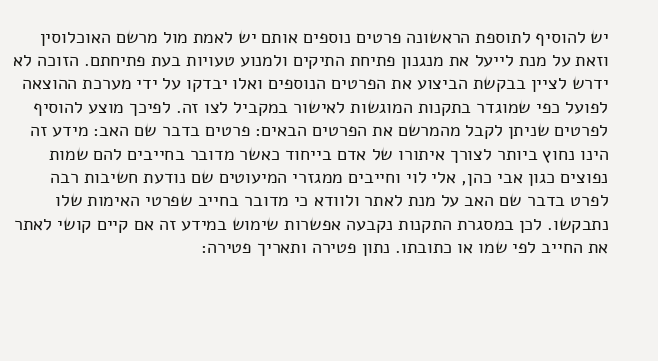יש להוסיף לתוספת הראשונה פרטים נוספים אותם יש לאמת מול מרשם האוכלוסין וזאת על מנת לייעל את מנגנון פתיחת התיקים ולמנוע טעויות בעת פתיחתם. הזוכה לא ידרש לציין בבקשת הביצוע את הפרטים הנוספים ואלו יבדקו על ידי מערכת ההוצאה לפועל כפי שמוגדר בתקנות המוגשות לאישור במקביל לצו זה. לפיכך מוצע להוסיף לפרטים שניתן לקבל מהמרשם את הפרטים הבאים: פרטים בדבר שם האב: מידע זה הינו נחוץ ביותר לצורך איתורו של אדם בייחוד כאשר מדובר בחייבים להם שמות נפוצים כגון אבי כהן, אלי לוי וחייבים ממגזרי המיעוטים שם נודעת חשיבות רבה לפרט בדבר שם האב על מנת לאתר ולוודא כי מדובר בחייב שפרטי האימות שלו נתבקשו. לכן במסגרת התקנות נקבעה אפשרות שימוש במידע זה אם קיים קושי לאתר את החייב לפי שמו או כתובתו. נתון פטירה ותאריך פטירה: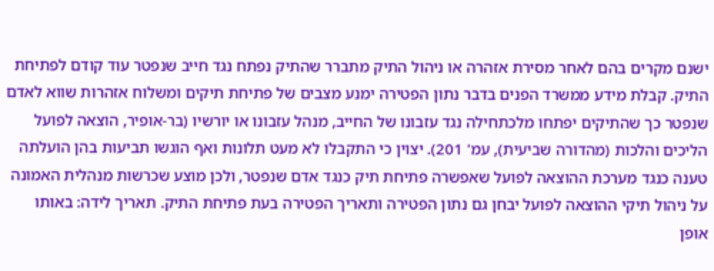ישנם מקרים בהם לאחר מסירת אזהרה או ניהול התיק מתברר שהתיק נפתח נגד חייב שנפטר עוד קודם לפתיחת התיק. קבלת מידע ממשרד הפנים בדבר נתון הפטירה ימנע מצבים של פתיחת תיקים ומשלוח אזהרות שווא לאדם שנפטר כך שהתיקים יפתחו מלכתחילה נגד עזבונו של החייב, מנהל עזבונו או יורשיו (בר-אופיר, הוצאה לפועל הליכים והלכות (מהדורה שביעית), עמ' 201). יצוין כי התקבלו לא מעט תלונות ואף הוגשו תביעות בהן הועלתה טענה כנגד מערכת ההוצאה לפועל שאפשרה פתיחת תיק כנגד אדם שנפטר, ולכן מוצע שכרשות מנהלית האמונה על ניהול תיקי ההוצאה לפועל יבחן גם נתון הפטירה ותאריך הפטירה בעת פתיחת התיק. תאריך לידה: באותו אופן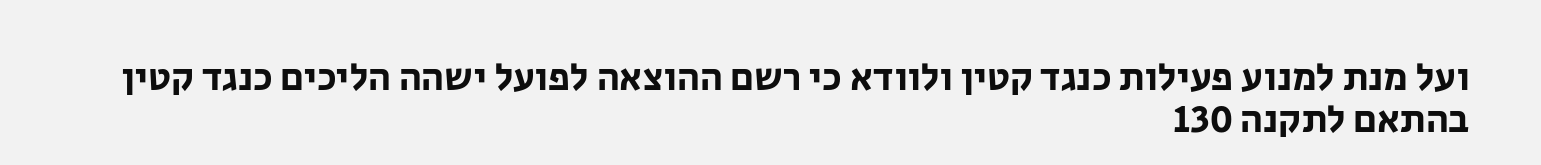ועל מנת למנוע פעילות כנגד קטין ולוודא כי רשם ההוצאה לפועל ישהה הליכים כנגד קטין בהתאם לתקנה 130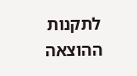לתקנות ההוצאה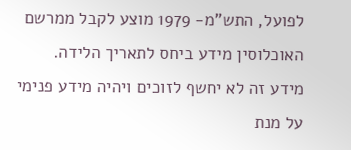לפועל, התש"מ- 1979 מוצע לקבל ממרשם האוכלוסין מידע ביחס לתאריך הלידה. מידע זה לא יחשף לזוכים ויהיה מידע פנימי על מנת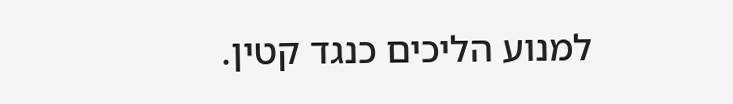למנוע הליכים כנגד קטין.